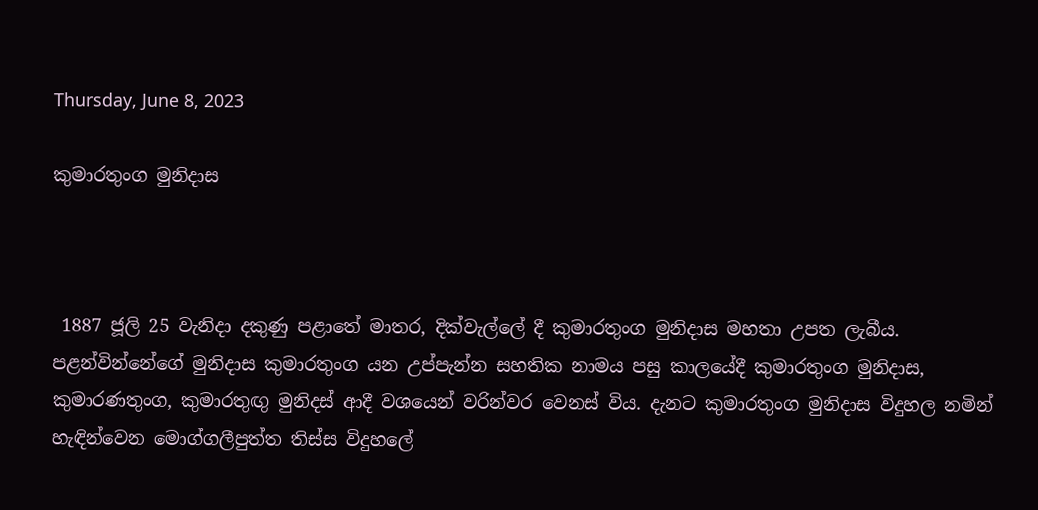Thursday, June 8, 2023

කුමාරතුංග මුනිදාස



 1887 ජූලි 25 වැනිදා දකුණු පළාතේ මාතර, දික්වැල්ලේ දී කුමාරතුංග මුනිදාස මහතා උපත ලැබීය. පළන්වින්නේගේ මුනිදාස කුමාරතුංග යන උප්පැන්න සහතික නාමය පසු කාලයේදී කුමාරතුංග මුනිදාස, කුමාරණතුංග, කුමාරතුඟු මුනිදස් ආදී වශයෙන් වරින්වර වෙනස් විය. දැනට කුමාරතුංග මුනිදාස විදුහල නමින් හැඳින්වෙන මොග්ගලීපුත්ත තිස්ස විදුහලේ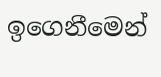ඉගෙනීමෙන්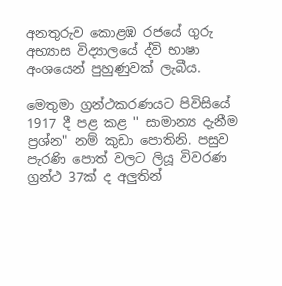අනතුරුව කොළඹ රජයේ ගුරු අභ්‍යාස විද්‍යාලයේ ද්වි භාෂා අංශයෙන් පුහුණුවක් ලැබීය.

මෙතුමා ග්‍රන්ථකරණයට පිවිසියේ 1917 දී පළ කළ '' සාමාන්‍ය දැනීම ප්‍රශ්න" නම් කුඩා පොතිනි. පසුව පැරණි පොත් වලට ලියූ විවරණ ග්‍රන්ථ 37ක් ද අලුතින්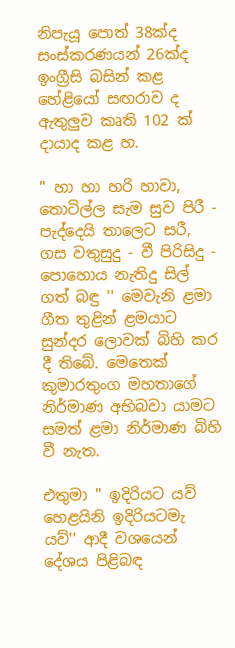නිපැයූ පොත් 38ක්ද සංස්කරණයන් 26ක්ද ඉංග්‍රීසි බසින් කළ හේළියෝ සඟරාව ද ඇතුලුව කෘති 102 ක් දායාද කළ හ.

'' හා හා හරි හාවා, තොටිල්ල සැම සුව පිරී - පැද්දෙයි තාලෙට සරී, ගස වතුසුදු - වී පිරිසිදු - පොහොය නැතිදු සිල් ගත් බඳු '' මෙවැනි ළමා ගීත තුළින් ළමයාට සුන්දර ලොවක් බිහි කර දී තිබේ. මෙතෙක් කුමාරතුංග මහතාගේ නිර්මාණ අභිබවා යාමට සමත් ළමා නිර්මාණ බිහි වී නැත.

එතුමා '' ඉදිරියට යව් හෙළයිනි ඉදිරියටමැ යව්'' ආදී වශයෙන් දේශය පිළිබඳ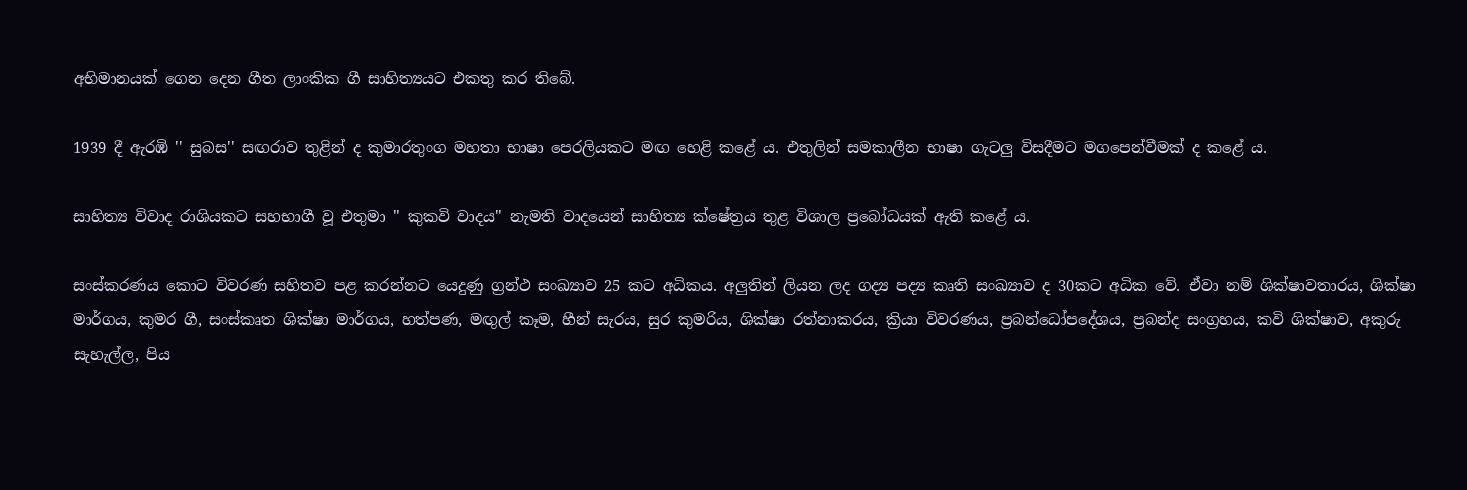අභිමානයක් ගෙන දෙන ගීත ලාංකික ගී සාහිත්‍යයට එකතු කර තිබේ.

1939 දී ඇරඹි '' සුබස'' සඟරාව තුළින් ද කුමාරතුංග මහතා භාෂා පෙරලියකට මඟ හෙළි කළේ ය. එතුලින් සමකාලීන භාෂා ගැටලු විසදීමට මගපෙන්වීමක් ද කළේ ය.

සාහිත්‍ය විවාද රාශියකට සහභාගී වූ එතුමා '' කුකවි වාදය'' නැමති වාදයෙන් සාහිත්‍ය ක්ෂේත්‍රය තුළ විශාල ප්‍රබෝධයක් ඇති කළේ ය.

සංස්කරණය කොට විවරණ සහිතව පළ කරන්නට යෙදුණු ග්‍රන්ථ සංඛ්‍යාව 25 කට අධිකය. අලුතින් ලියන ලද ගද්‍ය පද්‍ය කෘති සංඛ්‍යාව ද 30කට අධික වේ. ඒවා නම් ශික්ෂාවතාරය, ශික්ෂා මාර්ගය, කුමර ගී, සංස්කෘත ශික්ෂා මාර්ගය, හත්පණ, මඟුල් කෑම, හීන් සැරය, සුර කුමරිය, ශික්ෂා රත්නාකරය, ක්‍රියා විවරණය, ප්‍රබන්ධෝපදේශය, ප්‍රබන්ද සංග්‍රහය, කවි ශික්ෂාව, අකුරු සැහැල්ල, පිය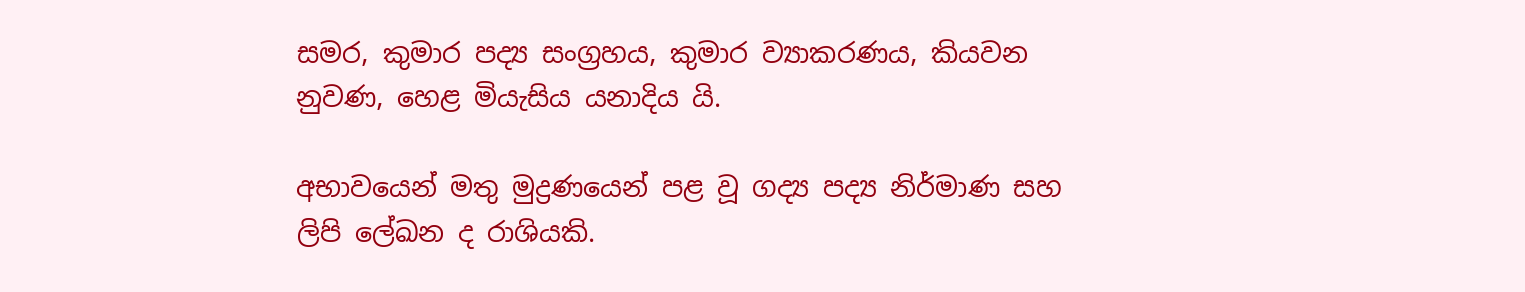සමර, කුමාර පද්‍ය සංග්‍රහය, කුමාර ව්‍යාකරණය, කියවන නුවණ, හෙළ මියැසිය යනාදිය යි.

අභාවයෙන් මතු මුද්‍රණයෙන් පළ වූ ගද්‍ය පද්‍ය නිර්මාණ සහ ලිපි ලේඛන ද රාශියකි.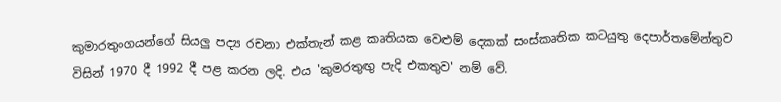කුමාරතුංගයන්ගේ සියලු පද්‍ය රචනා එක්තැන් කළ කෘතියක වෙළුම් දෙකක් සංස්කෘතික කටයුතු දෙපාර්තමේන්තුව විසින් 1970 දී 1992 දී පළ කරන ලදි. එය 'කුමරතුඟු පැදි එකතුව' නම් වේ.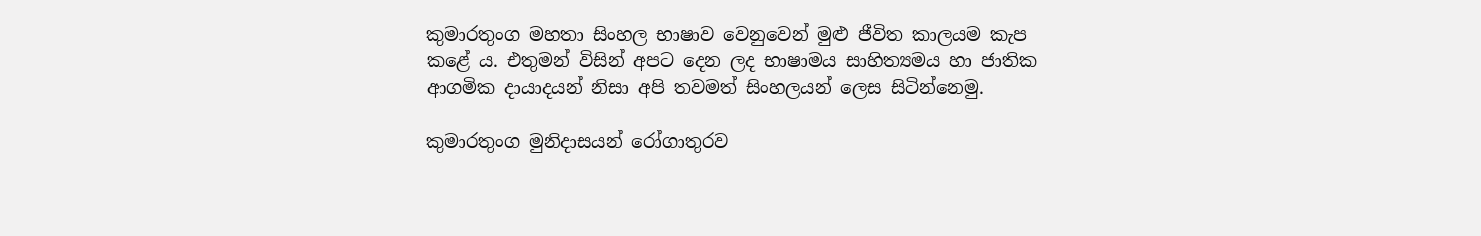කුමාරතුංග මහතා සිංහල භාෂාව වෙනුවෙන් මුළු ජීවිත කාලයම කැප කළේ ය. එතුමන් විසින් අපට දෙන ලද භාෂාමය සාහිත්‍යමය හා ජාතික ආගමික දායාදයන් නිසා අපි තවමත් සිංහලයන් ලෙස සිටින්නෙමු.

කුමාරතුංග මුනිදාසයන් රෝගාතුරව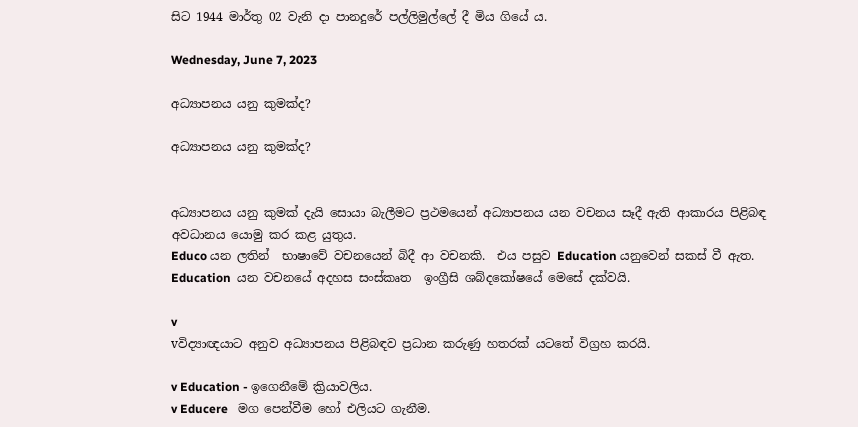සිට 1944 මාර්තු 02 වැනි දා පානදුරේ පල්ලිමුල්ලේ දී මිය ගියේ ය.

Wednesday, June 7, 2023

අධ්‍යාපනය යනු කුමක්ද?

අධ්‍යාපනය යනු කුමක්ද?


අධ්‍යාපනය යනු කුමක් දැයි සොයා බැලීමට ප්‍රථමයෙන් අධ්‍යාපනය යන වචනය සෑදී ඇති ආකාරය පිළිබඳ අවධානය යොමු කර කළ යුතුය.
Educo යන ලතින්  භාෂාවේ වචනයෙන් බිදී ආ වචනකි.  එය පසුව Education යනුවෙන් සකස් වී ඇත.  Education  යන වචනයේ අදහස සංස්කෘත  ඉංග්‍රීසි ශබ්දකෝෂයේ මෙසේ දක්වයි.

v
vවිද්‍යාඥයාට අනුව අධ්‍යාපනය පිළිබඳව ප්‍රධාන කරුණු හතරක් යටතේ විග්‍රහ කරයි.

v Education - ඉගෙනීමේ ක්‍රියාවලිය.
v Educere   මග පෙන්වීම හෝ එලියට ගැනීම.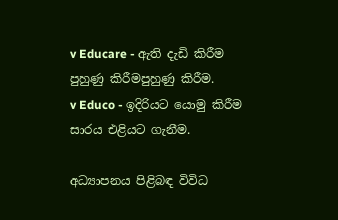v Educare - ඇති දැඩි කිරීම පුහුණු කිරීමපුහුණු කිරීම.
v Educo - ඉදිරියට යොමු කිරීම සාරය එළියට ගැනීම.

අධ්‍යාපනය පිළිබඳ විවිධ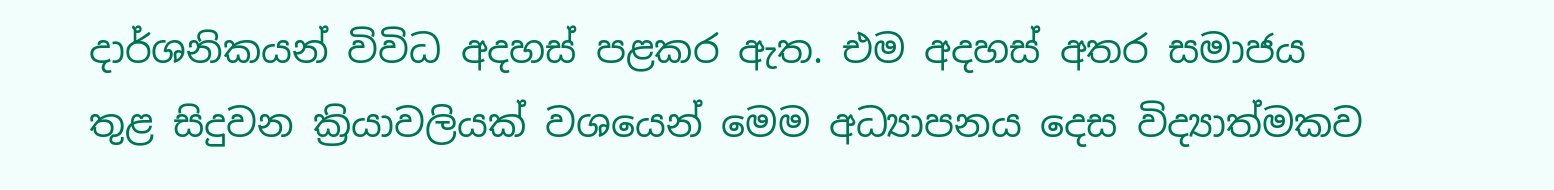දාර්ශනිකයන් විවිධ අදහස් පළකර ඇත. එම අදහස් අතර සමාජය තුළ සිදුවන ක්‍රියාවලියක් වශයෙන් මෙම අධ්‍යාපනය දෙස විද්‍යාත්මකව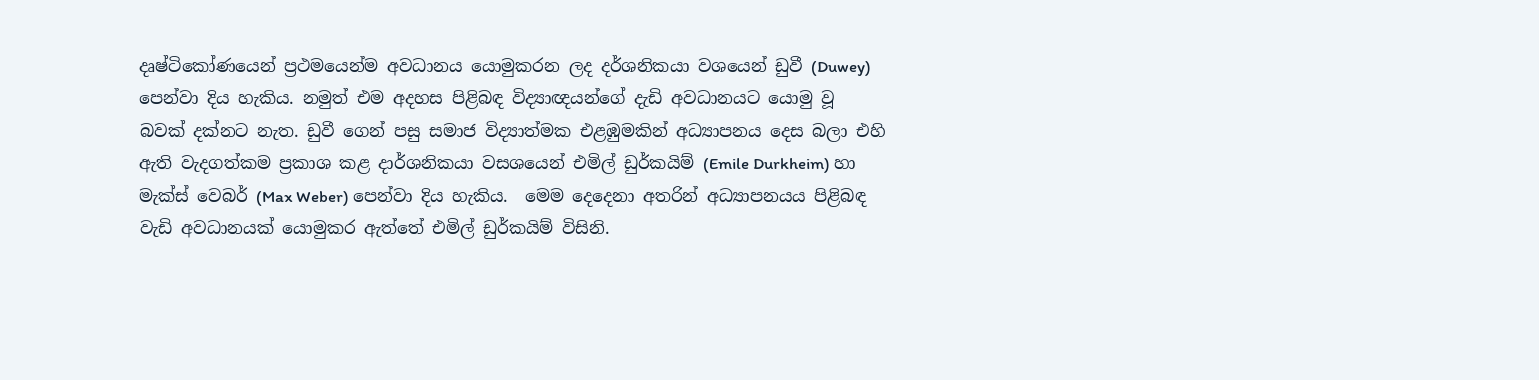දෘෂ්ටිකෝණයෙන් ප්‍රථමයෙන්ම අවධානය යොමුකරන ලද දර්ශනිකයා වශයෙන් ඩුවී (Duwey) පෙන්වා දිය හැකිය. නමුත් එම අදහස පිළිබඳ විද්‍යාඥයන්ගේ දැඩි අවධානයට යොමු වූ බවක් දක්නට නැත. ඩුවී ගෙන් පසු සමාජ විද්‍යාත්මක එළඹුමකින් අධ්‍යාපනය දෙස බලා එහි ඇති වැදගත්කම ප්‍රකාශ කළ දාර්ශනිකයා වසශයෙන් එමිල් ඩුර්කයිම් (Emile Durkheim) හා මැක්ස් වෙබර් (Max Weber) පෙන්වා දිය හැකිය.  මෙම දෙදෙනා අතරින් අධ්‍යාපනයය පිළිබඳ වැඩි අවධානයක් යොමුකර ඇත්තේ එමිල් ඩුර්කයිම් විසිනි.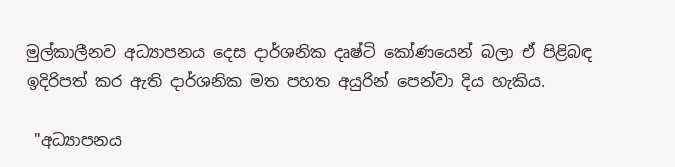මුල්කාලීනව අධ්‍යාපනය දෙස දාර්ශනික දෘෂ්ටි කෝණයෙන් බලා ඒ පිළිබඳ ඉදිරිපත් කර ඇති දාර්ශනික මත පහත අයුරින් පෙන්වා දිය හැකිය.

 "අධ්‍යාපනය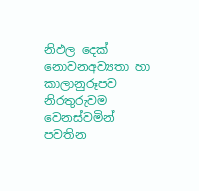නිඵල දෙක් නොවනඅව්‍යතා හා කාලානුරූපව නිරතුරුවම වෙනස්වමින්                 පවතින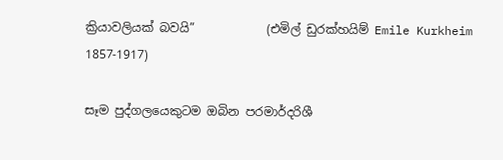ක්‍රියාවලියක් බවයි”            (එමිල් ඩුරක්හයිම් Emile Kurkheim 1857-1917)

සෑම පුද්ගලයෙකුටම ඔබින පරමාර්දරිශී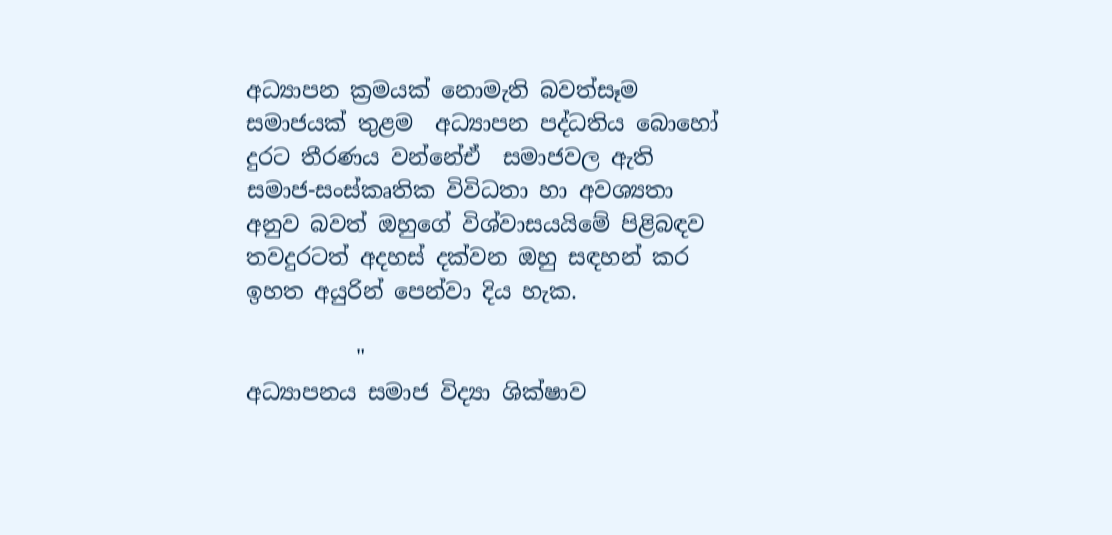අධ්‍යාපන ක්‍රමයක් නොමැති බවත්සෑම සමාජයක් තුළම  අධ්‍යාපන පද්ධතිය බොහෝ දුරට තීරණය වන්නේඒ  සමාජවල ඇති සමාජ-සංස්කෘතික විවිධතා හා අවශ්‍යතා අනුව බවත් ඔහුගේ විශ්වාසයයිමේ පිළිබඳව තවදුරටත් අදහස් දක්වන ඔහු සඳහන් කර ඉහත අයුරින් පෙන්වා දිය හැක.

          "
අධ්‍යාපනය සමාජ විද්‍යා ශික්ෂාව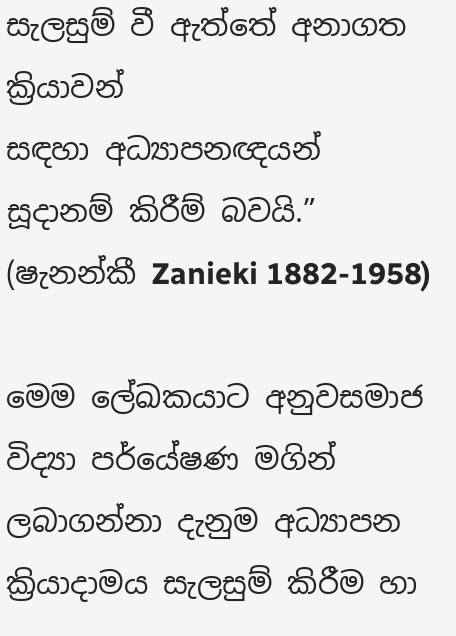සැලසුම් වී ඇත්තේ අනාගත ක්‍රියාවන්                                      සඳහා අධ්‍යාපනඥයන් සූදානම් කිරීම් බවයි.”     (ෂැනන්කී Zanieki 1882-1958)

මෙම ලේඛකයාට අනුවසමාජ විද්‍යා පර්යේෂණ මගින් ලබාගන්නා දැනුම අධ්‍යාපන ක්‍රියාදාමය සැලසුම් කිරීම හා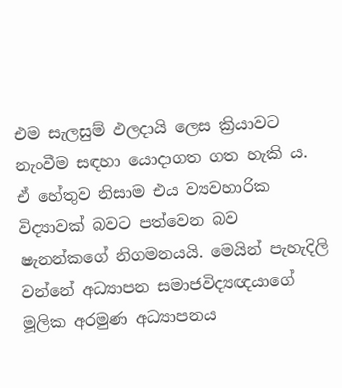එම සැලසුම් ඵලදායි ලෙස ක්‍රියාවට නැංවීම සඳහා යොදාගත ගත හැකි ය. ඒ හේතුව නිසාම එය ව්‍යවහාරික විද්‍යාවක් බවට පත්වෙන බව ෂැනන්කගේ නිගමනයයි. මෙයින් පැහැදිලි වන්නේ අධ්‍යාපන සමාජවිද්‍යඥයාගේ මූලික අරමුණ අධ්‍යාපනය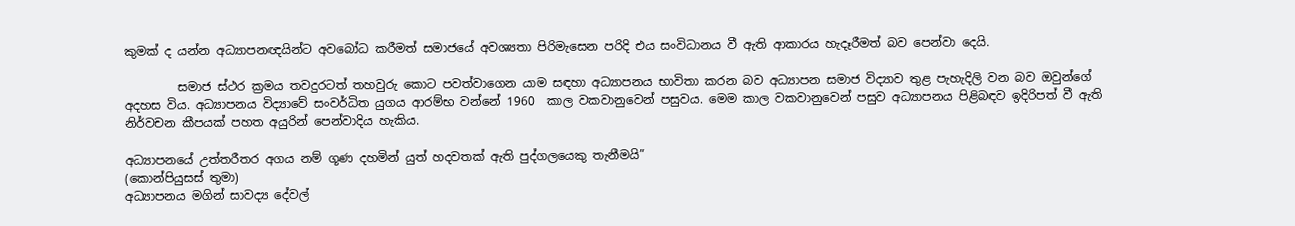කුමක් ද යන්න අධ්‍යාපනඥයින්ට අවබෝධ කරීමත් සමාජයේ අවශ්‍යතා පිරිමැසෙන පරිදි එය සංවිධානය වී ඇති ආකාරය හැදෑරීමත් බව පෙන්වා දෙයි.

         සමාජ ස්ථර ක්‍රමය තවදුරටත් තහවුරු කොට පවත්වාගෙන යාම සඳහා අධ්‍යාපනය භාවිතා කරන බව අධ්‍යාපන සමාජ විද්‍යාව තුළ පැහැදිලි වන බව ඔවුන්ගේ අදහස විය. අධ්‍යාපනය විද්‍යාවේ සංවර්ධිත යුගය ආරම්භ වන්නේ 1960  කාල වකවානුවෙන් පසුවය. මෙම කාල වකවානුවෙන් පසුව අධ්‍යාපනය පිළිබඳව ඉදිරිපත් වී ඇති නිර්වචන කීපයක් පහත අයුරින් පෙන්වාදිය හැකිය.

අධ්‍යාපනයේ උත්තරීතර අගය නම් ගූණ දහමින් යුත් හදවතක් ඇති පුද්ගලයෙකු තැනීමයි”                                                                                           (කොන්පියුසස් තුමා)
අධ්‍යාපනය මගින් සාවද්‍ය දේවල්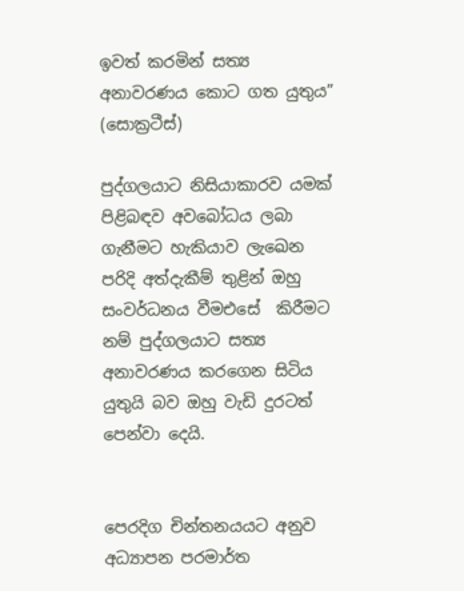ඉවත් කරමින් සත්‍ය අනාවරණය කොට ගත යුතුය”                                                                           (සොක්‍රටීස්)

පුද්ගලයාට නිසියාකාරව යමක් පිළිබඳව අවබෝධය ලබා ගැනීමට හැකියාව ලැඛෙන පරිදි අත්දැකීම් තුළින් ඔහු සංවර්ධනය වීමඑසේ  කිරීමට නම් පුද්ගලයාට සත්‍ය අනාවරණය කරගෙන සිටිය යුතුයි බව ඔහු වැඩි දුරටත් පෙන්වා දෙයි.


පෙරදිග චින්තනයයට අනුව අධ්‍යාපන පරමාර්ත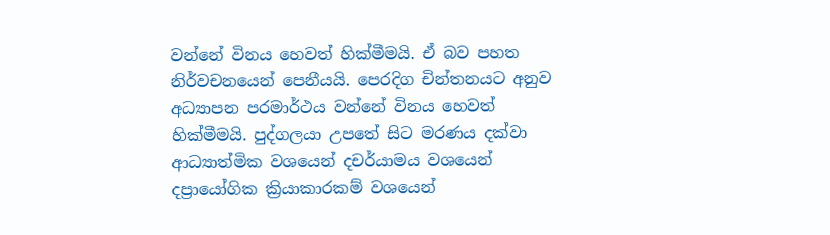වන්නේ විනය හෙවත් හික්මීමයි. ඒ බව පහත නිර්වචනයෙන් පෙනීයයි. පෙරදිග චින්තනයට අනුව අධ්‍යාපන පරමාර්ථය වන්නේ විනය හෙවත් හික්මීමයි. පුද්ගලයා උපතේ සිට මරණය දක්වා ආධ්‍යාත්මික වශයෙන් දචර්යාමය වශයෙන් දප්‍රායෝගික ක්‍රියාකාරකම් වශයෙන්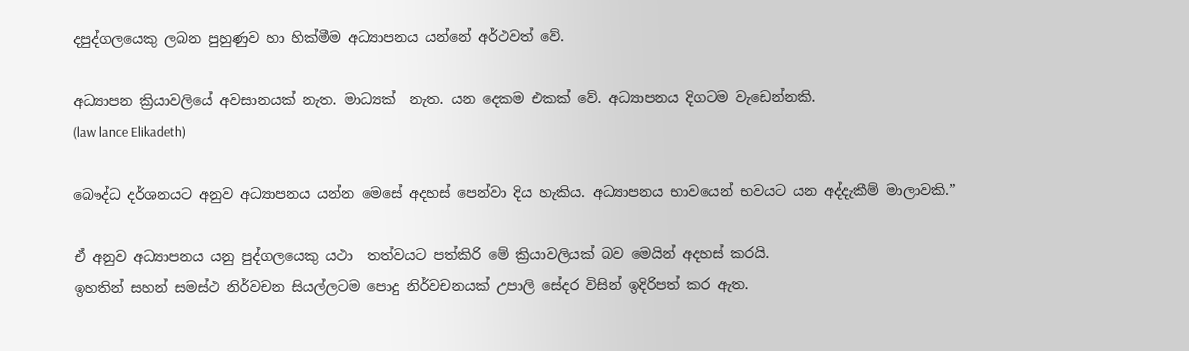දපුද්ගලයෙකු ලබන පුහුණුව හා හික්මීම අධ්‍යාපනය යන්නේ අර්ථවත් වේ.

අධ්‍යාපන ක්‍රියාවලියේ අවසානයක් නැත. මාධ්‍යක්  නැත. යන දෙකම එකක් වේ. අධ්‍යාපනය දිගටම වැඩෙන්නකි.
(law lance Elikadeth)

බෞද්ධ දර්ශනයට අනුව අධ්‍යාපනය යන්න මෙසේ අදහස් පෙන්වා දිය හැකිය. අධ්‍යාපනය භාවයෙන් භවයට යන අද්දැකීම් මාලාවකි.”

ඒ අනුව අධ්‍යාපනය යනු පුද්ගලයෙකු යථා  තත්වයට පත්කිරි මේ ක්‍රියාවලියක් බව මෙයින් අදහස් කරයි.
ඉහතින් සහන් සමස්ථ නිර්වචන සියල්ලටම පොදු නිර්වචනයක් උපාලි සේදර විසින් ඉදිරිපත් කර ඇත.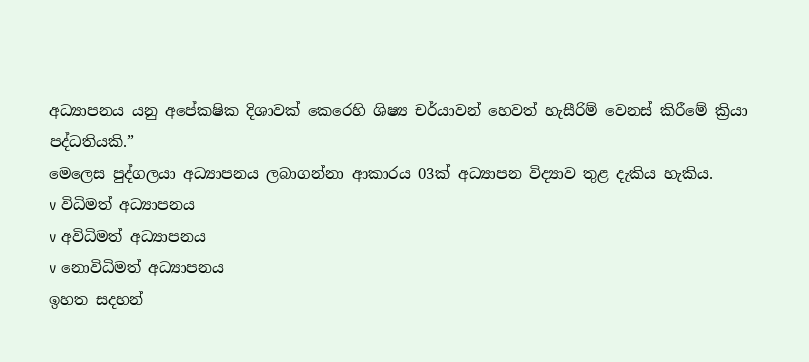අධ්‍යාපනය යනු අපේක‍ෂික දිශාවක් කෙරෙහි ශිෂ්‍ය චර්යාවන් හෙවත් හැසීරිම් වෙනස් කිරීමේ ක්‍රියා පද්ධතියකි.”
මෙලෙස පුද්ගලයා අධ්‍යාපනය ලබාගන්නා ආකාරය 03ක් අධ්‍යාපන විද්‍යාව තුළ දැකිය හැකිය.
v විධිමත් අධ්‍යාපනය
v අවිධිමත් අධ්‍යාපනය
v නොවිධිමත් අධ්‍යාපනය
ඉහත සදහන්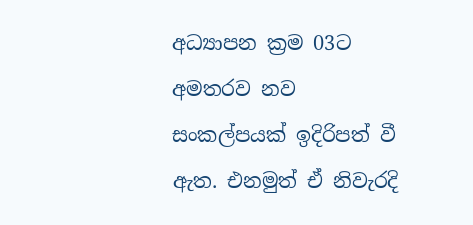අධ්‍යාපන ක්‍රම 03ට අමතරව නව සංකල්පයක් ඉදිරිපත් වී ඇත. එනමුත් ඒ නිවැරදි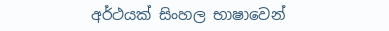අර්ථයක් සිංහල භාෂාවෙන්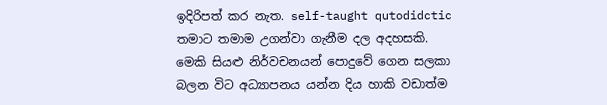ඉදිරිපත් කර නැත. self-taught qutodidctic තමාට තමාම උගන්වා ගැනීම දල අදහසකි.
මෙකි සියළු නිර්වචනයන් පොදුවේ ගෙන සලකා බලන විට අධ්‍යාපනය යන්න දිය හාකි වඩාත්ම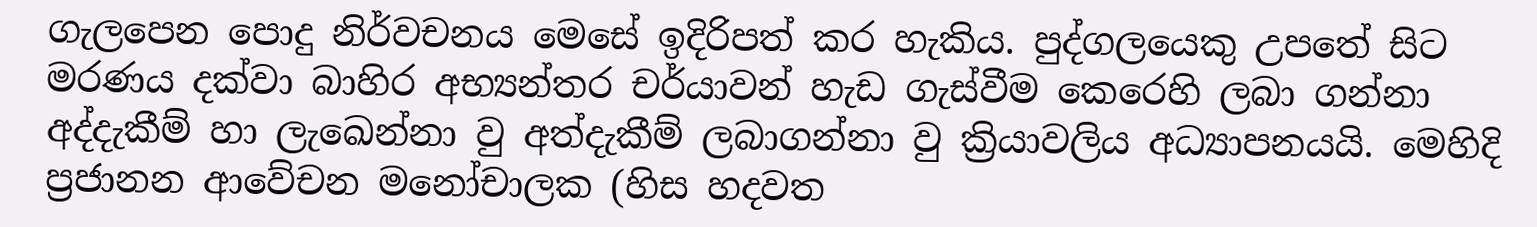ගැලපෙන පොදු නිර්වචනය මෙසේ ඉදිරිපත් කර හැකිය. පුද්ගලයෙකු උපතේ සිට මරණය දක්වා බාහිර අභ්‍යන්තර චර්යාවන් හැඩ ගැස්වීම කෙරෙහි ලබා ගන්නා අද්දැකීම් හා ලැඛෙන්නා වු අත්දැකීම් ලබාගන්නා වු ක්‍රියාවලිය අධ්‍යාපනයයි. මෙහිදි ප්‍රජානන ආවේචන මනෝචාලක (හිස හදවත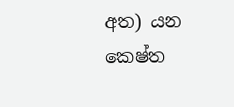අත) යන කෙෂ්ත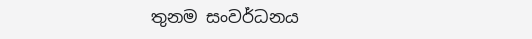තුනම සංවර්ධනය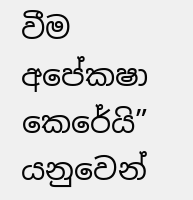වීම අපේක‍ෂා කෙරේයි” යනුවෙන්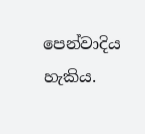පෙන්වාදිය හැකිය.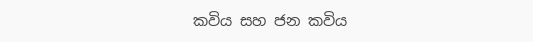කවිය සහ ජන කවිය